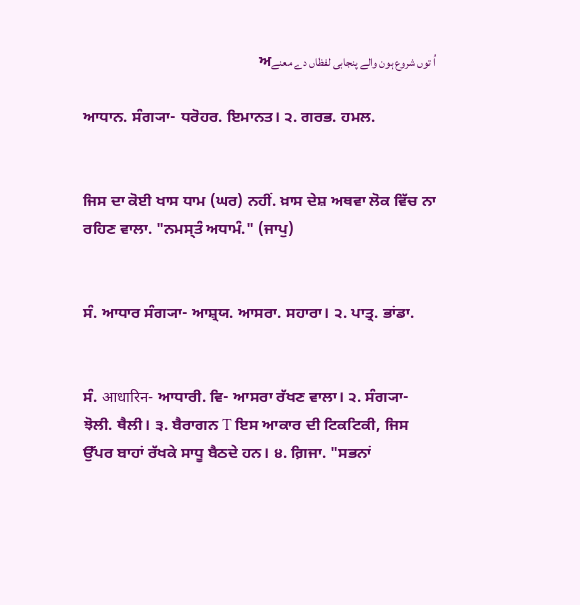اُ توں شروع ہون والے پنجابی لفظاں دے معنےਅ

ਆਧਾਨ. ਸੰਗ੍ਯਾ- ਧਰੋਹਰ. ਇਮਾਨਤ। ੨. ਗਰਭ. ਹਮਲ.


ਜਿਸ ਦਾ ਕੋਈ ਖਾਸ ਧਾਮ (ਘਰ) ਨਹੀਂ. ਖ਼ਾਸ ਦੇਸ਼ ਅਥਵਾ ਲੋਕ ਵਿੱਚ ਨਾ ਰਹਿਣ ਵਾਲਾ. "ਨਮਸ੍ਤੰ ਅਧਾਮੰ." (ਜਾਪੁ)


ਸੰ. ਆਧਾਰ ਸੰਗ੍ਯਾ- ਆਸ਼੍ਰਯ. ਆਸਰਾ. ਸਹਾਰਾ। ੨. ਪਾਤ੍ਰ. ਭਾਂਡਾ.


ਸੰ. आधारिन- ਆਧਾਰੀ. ਵਿ- ਆਸਰਾ ਰੱਖਣ ਵਾਲਾ। ੨. ਸੰਗ੍ਯਾ- ਝੋਲੀ. ਥੈਲੀ। ੩. ਬੈਰਾਗਨ T ਇਸ ਆਕਾਰ ਦੀ ਟਿਕਟਿਕੀ, ਜਿਸ ਉੱਪਰ ਬਾਹਾਂ ਰੱਖਕੇ ਸਾਧੂ ਬੈਠਦੇ ਹਨ। ੪. ਗ਼ਿਜਾ. "ਸਭਨਾਂ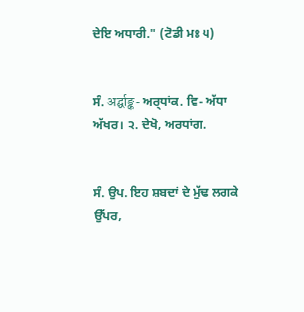ਦੇਇ ਅਧਾਰੀ." (ਟੋਡੀ ਮਃ ੫)


ਸੰ. अर्द्घाङ्क- ਅਰ੍‍ਧਾਂਕ. ਵਿ- ਅੱਧਾ ਅੱਖਰ। ੨. ਦੇਖੋ, ਅਰਧਾਂਗ.


ਸੰ. ਉਪ. ਇਹ ਸ਼ਬਦਾਂ ਦੇ ਮੁੱਢ ਲਗਕੇ ਉੱਪਰ,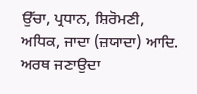ਉੱਚਾ, ਪ੍ਰਧਾਨ, ਸ਼ਿਰੋਮਣੀ, ਅਧਿਕ, ਜਾਦਾ (ਜ਼ਯਾਦਾ) ਆਦਿ. ਅਰਥ ਜਣਾਉਦਾ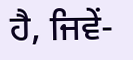ਹੈ, ਜਿਵੇਂ-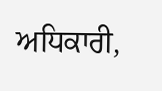ਅਧਿਕਾਰੀ,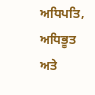ਅਧਿਪਤਿ, ਅਧਿਭੂਤ ਅਤੇ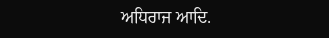ਅਧਿਰਾਜ ਆਦਿ.